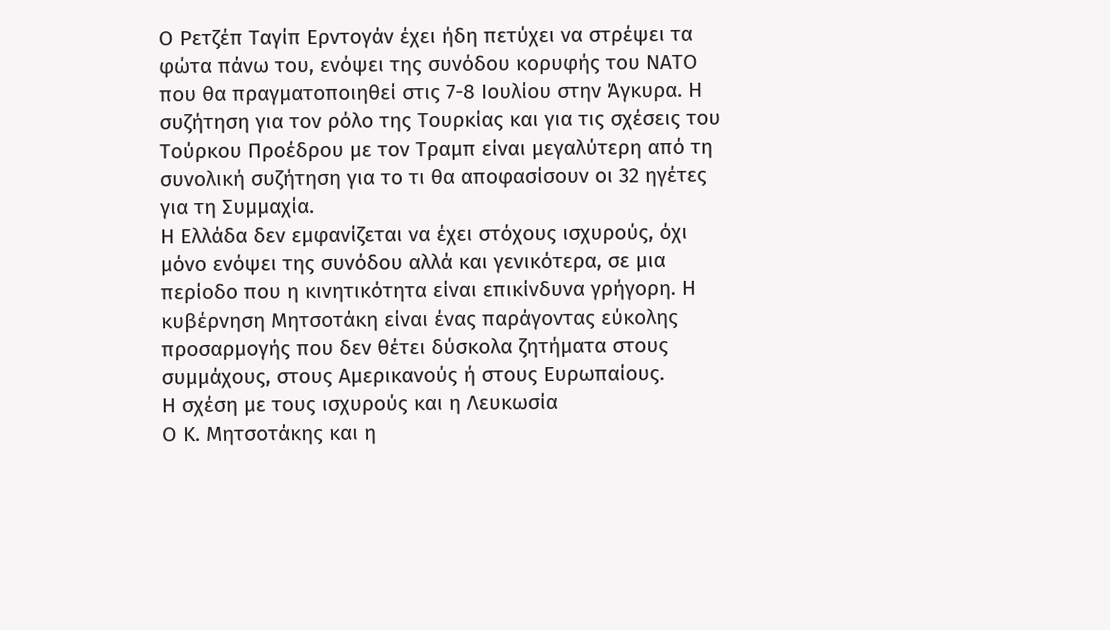Ο Ρετζέπ Ταγίπ Ερντογάν έχει ήδη πετύχει να στρέψει τα φώτα πάνω του, ενόψει της συνόδου κορυφής του ΝΑΤΟ που θα πραγματοποιηθεί στις 7-8 Ιουλίου στην Άγκυρα. Η συζήτηση για τον ρόλο της Τουρκίας και για τις σχέσεις του Τούρκου Προέδρου με τον Τραμπ είναι μεγαλύτερη από τη συνολική συζήτηση για το τι θα αποφασίσουν οι 32 ηγέτες για τη Συμμαχία.
Η Ελλάδα δεν εμφανίζεται να έχει στόχους ισχυρούς, όχι μόνο ενόψει της συνόδου αλλά και γενικότερα, σε μια περίοδο που η κινητικότητα είναι επικίνδυνα γρήγορη. Η κυβέρνηση Μητσοτάκη είναι ένας παράγοντας εύκολης προσαρμογής που δεν θέτει δύσκολα ζητήματα στους συμμάχους, στους Αμερικανούς ή στους Ευρωπαίους.
Η σχέση με τους ισχυρούς και η Λευκωσία
Ο Κ. Μητσοτάκης και η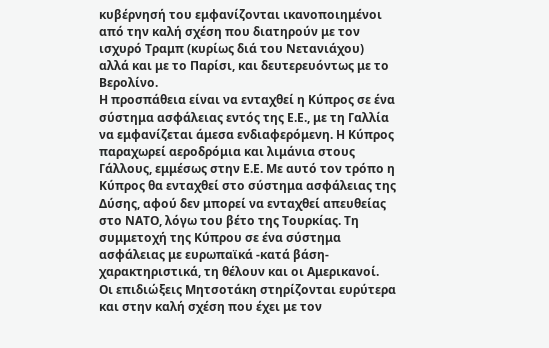κυβέρνησή του εμφανίζονται ικανοποιημένοι από την καλή σχέση που διατηρούν με τον ισχυρό Τραμπ (κυρίως διά του Νετανιάχου) αλλά και με το Παρίσι, και δευτερευόντως με το Βερολίνο.
Η προσπάθεια είναι να ενταχθεί η Κύπρος σε ένα σύστημα ασφάλειας εντός της Ε.Ε., με τη Γαλλία να εμφανίζεται άμεσα ενδιαφερόμενη. Η Κύπρος παραχωρεί αεροδρόμια και λιμάνια στους Γάλλους, εμμέσως στην Ε.Ε. Με αυτό τον τρόπο η Κύπρος θα ενταχθεί στο σύστημα ασφάλειας της Δύσης, αφού δεν μπορεί να ενταχθεί απευθείας στο ΝΑΤΟ, λόγω του βέτο της Τουρκίας. Τη συμμετοχή της Κύπρου σε ένα σύστημα ασφάλειας με ευρωπαϊκά -κατά βάση- χαρακτηριστικά, τη θέλουν και οι Αμερικανοί.
Οι επιδιώξεις Μητσοτάκη στηρίζονται ευρύτερα και στην καλή σχέση που έχει με τον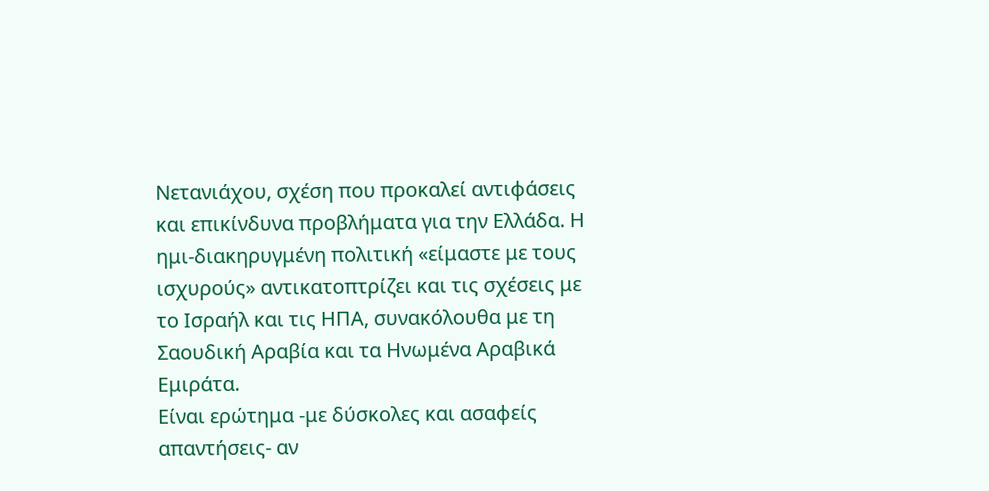Νετανιάχου, σχέση που προκαλεί αντιφάσεις και επικίνδυνα προβλήματα για την Ελλάδα. Η ημι-διακηρυγμένη πολιτική «είμαστε με τους ισχυρούς» αντικατοπτρίζει και τις σχέσεις με το Ισραήλ και τις ΗΠΑ, συνακόλουθα με τη Σαουδική Αραβία και τα Ηνωμένα Αραβικά Εμιράτα.
Είναι ερώτημα -με δύσκολες και ασαφείς απαντήσεις- αν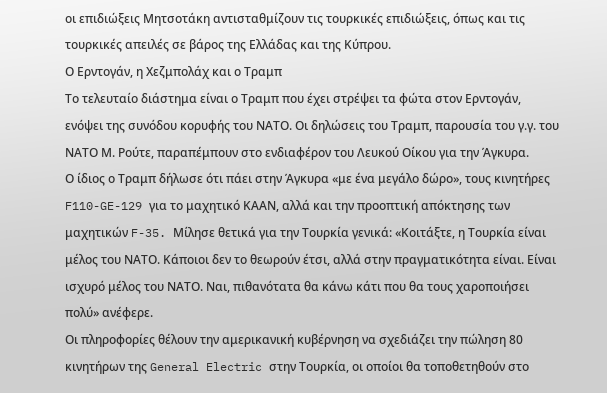οι επιδιώξεις Μητσοτάκη αντισταθμίζουν τις τουρκικές επιδιώξεις, όπως και τις τουρκικές απειλές σε βάρος της Ελλάδας και της Κύπρου.
Ο Ερντογάν, η Χεζμπολάχ και ο Τραμπ
Το τελευταίο διάστημα είναι ο Τραμπ που έχει στρέψει τα φώτα στον Ερντογάν, ενόψει της συνόδου κορυφής του ΝΑΤΟ. Οι δηλώσεις του Τραμπ, παρουσία του γ.γ. του ΝΑΤΟ Μ. Ρούτε, παραπέμπουν στο ενδιαφέρον του Λευκού Οίκου για την Άγκυρα.
Ο ίδιος ο Τραμπ δήλωσε ότι πάει στην Άγκυρα «με ένα μεγάλο δώρο», τους κινητήρες F110-GE-129 για το μαχητικό ΚΑΑΝ, αλλά και την προοπτική απόκτησης των μαχητικών F-35. Μίλησε θετικά για την Τουρκία γενικά: «Κοιτάξτε, η Τουρκία είναι μέλος του ΝΑΤΟ. Κάποιοι δεν το θεωρούν έτσι, αλλά στην πραγματικότητα είναι. Είναι ισχυρό μέλος του ΝΑΤΟ. Ναι, πιθανότατα θα κάνω κάτι που θα τους χαροποιήσει πολύ» ανέφερε.
Οι πληροφορίες θέλουν την αμερικανική κυβέρνηση να σχεδιάζει την πώληση 80 κινητήρων της General Electric στην Τουρκία, οι οποίοι θα τοποθετηθούν στο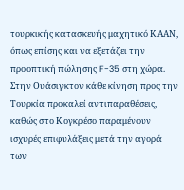τουρκικής κατασκευής μαχητικό ΚΑΑΝ, όπως επίσης και να εξετάζει την προοπτική πώλησης F-35 στη χώρα.
Στην Ουάσιγκτον κάθε κίνηση προς την Τουρκία προκαλεί αντιπαραθέσεις, καθώς στο Κογκρέσο παραμένουν ισχυρές επιφυλάξεις μετά την αγορά των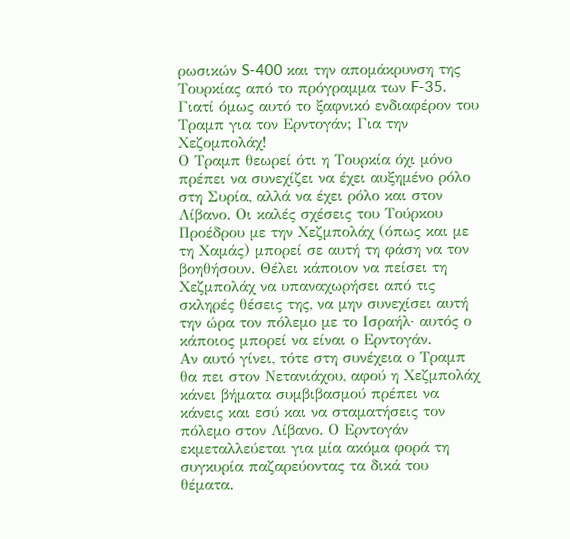ρωσικών S-400 και την απομάκρυνση της Τουρκίας από το πρόγραμμα των F-35. Γιατί όμως αυτό το ξαφνικό ενδιαφέρον του Τραμπ για τον Ερντογάν; Για την Χεζομπολάχ!
Ο Τραμπ θεωρεί ότι η Τουρκία όχι μόνο πρέπει να συνεχίζει να έχει αυξημένο ρόλο στη Συρία, αλλά να έχει ρόλο και στον Λίβανο. Οι καλές σχέσεις του Τούρκου Προέδρου με την Χεζμπολάχ (όπως και με τη Χαμάς) μπορεί σε αυτή τη φάση να τον βοηθήσουν. Θέλει κάποιον να πείσει τη Χεζμπολάχ να υπαναχωρήσει από τις σκληρές θέσεις της, να μην συνεχίσει αυτή την ώρα τον πόλεμο με το Ισραήλ· αυτός ο κάποιος μπορεί να είναι ο Ερντογάν.
Αν αυτό γίνει, τότε στη συνέχεια ο Τραμπ θα πει στον Νετανιάχου, αφού η Χεζμπολάχ κάνει βήματα συμβιβασμού πρέπει να κάνεις και εσύ και να σταματήσεις τον πόλεμο στον Λίβανο. Ο Ερντογάν εκμεταλλεύεται για μία ακόμα φορά τη συγκυρία παζαρεύοντας τα δικά του θέματα.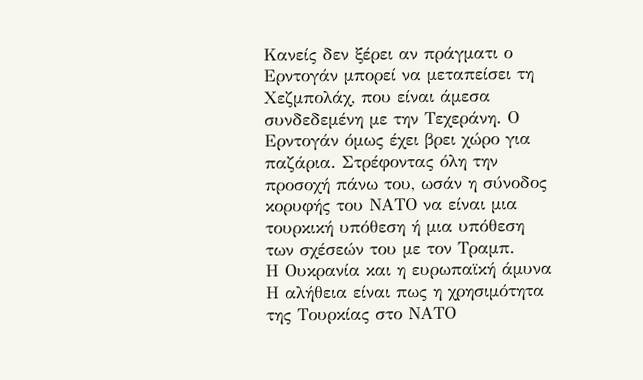Κανείς δεν ξέρει αν πράγματι ο Ερντογάν μπορεί να μεταπείσει τη Χεζμπολάχ, που είναι άμεσα συνδεδεμένη με την Τεχεράνη. Ο Ερντογάν όμως έχει βρει χώρο για παζάρια. Στρέφοντας όλη την προσοχή πάνω του, ωσάν η σύνοδος κορυφής του ΝΑΤΟ να είναι μια τουρκική υπόθεση ή μια υπόθεση των σχέσεών του με τον Τραμπ.
Η Ουκρανία και η ευρωπαϊκή άμυνα
Η αλήθεια είναι πως η χρησιμότητα της Τουρκίας στο ΝΑΤΟ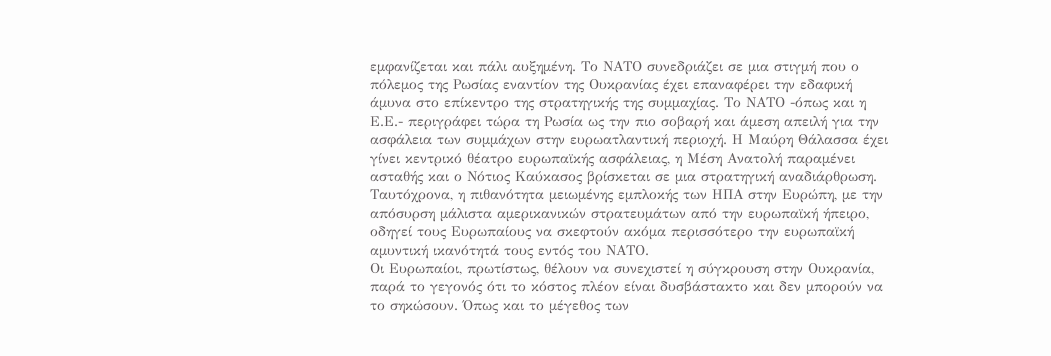εμφανίζεται και πάλι αυξημένη. Το ΝΑΤΟ συνεδριάζει σε μια στιγμή που ο πόλεμος της Ρωσίας εναντίον της Ουκρανίας έχει επαναφέρει την εδαφική άμυνα στο επίκεντρο της στρατηγικής της συμμαχίας. Το ΝΑΤΟ -όπως και η Ε.Ε.- περιγράφει τώρα τη Ρωσία ως την πιο σοβαρή και άμεση απειλή για την ασφάλεια των συμμάχων στην ευρωατλαντική περιοχή. Η Μαύρη Θάλασσα έχει γίνει κεντρικό θέατρο ευρωπαϊκής ασφάλειας, η Μέση Ανατολή παραμένει ασταθής και ο Νότιος Καύκασος βρίσκεται σε μια στρατηγική αναδιάρθρωση. Ταυτόχρονα, η πιθανότητα μειωμένης εμπλοκής των ΗΠΑ στην Ευρώπη, με την απόσυρση μάλιστα αμερικανικών στρατευμάτων από την ευρωπαϊκή ήπειρο, οδηγεί τους Ευρωπαίους να σκεφτούν ακόμα περισσότερο την ευρωπαϊκή αμυντική ικανότητά τους εντός του ΝΑΤΟ.
Οι Ευρωπαίοι, πρωτίστως, θέλουν να συνεχιστεί η σύγκρουση στην Ουκρανία, παρά το γεγονός ότι το κόστος πλέον είναι δυσβάστακτο και δεν μπορούν να το σηκώσουν. Όπως και το μέγεθος των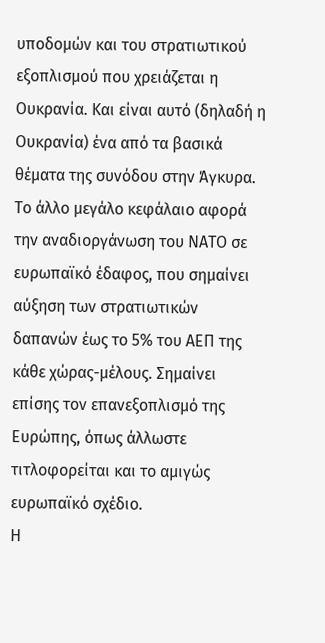υποδομών και του στρατιωτικού εξοπλισμού που χρειάζεται η Ουκρανία. Και είναι αυτό (δηλαδή η Ουκρανία) ένα από τα βασικά θέματα της συνόδου στην Άγκυρα.
Το άλλο μεγάλο κεφάλαιο αφορά την αναδιοργάνωση του ΝΑΤΟ σε ευρωπαϊκό έδαφος, που σημαίνει αύξηση των στρατιωτικών δαπανών έως το 5% του ΑΕΠ της κάθε χώρας-μέλους. Σημαίνει επίσης τον επανεξοπλισμό της Ευρώπης, όπως άλλωστε τιτλοφορείται και το αμιγώς ευρωπαϊκό σχέδιο.
Η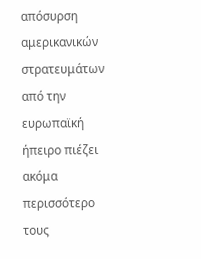απόσυρση αμερικανικών στρατευμάτων από την ευρωπαϊκή ήπειρο πιέζει ακόμα περισσότερο τους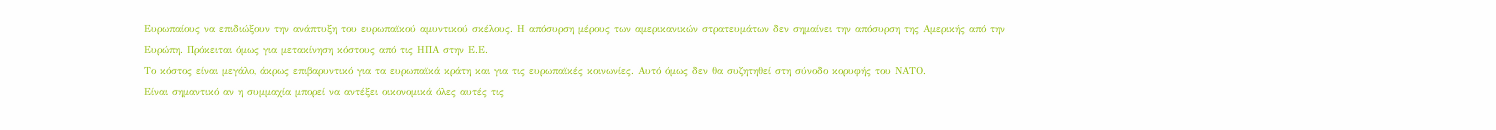Ευρωπαίους να επιδιώξουν την ανάπτυξη του ευρωπαϊκού αμυντικού σκέλους. Η απόσυρση μέρους των αμερικανικών στρατευμάτων δεν σημαίνει την απόσυρση της Αμερικής από την Ευρώπη. Πρόκειται όμως για μετακίνηση κόστους από τις ΗΠΑ στην Ε.Ε.
Το κόστος είναι μεγάλο, άκρως επιβαρυντικό για τα ευρωπαϊκά κράτη και για τις ευρωπαϊκές κοινωνίες. Αυτό όμως δεν θα συζητηθεί στη σύνοδο κορυφής του ΝΑΤΟ.
Είναι σημαντικό αν η συμμαχία μπορεί να αντέξει οικονομικά όλες αυτές τις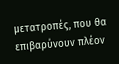μετατροπές, που θα επιβαρύνουν πλέον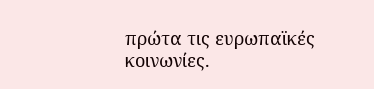πρώτα τις ευρωπαϊκές κοινωνίες.